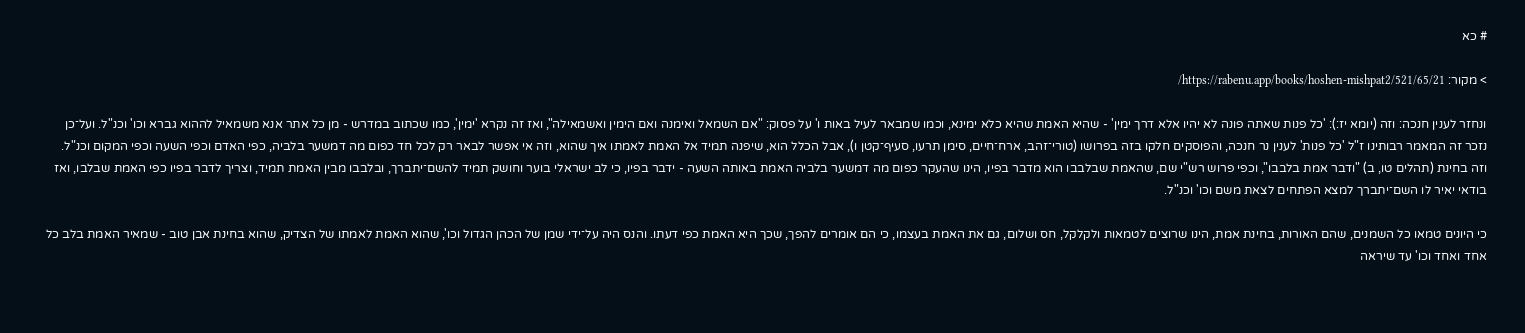# כא

> מקור: https://rabenu.app/books/hoshen-mishpat2/521/65/21/

ונחזר לענין חנכה: וזה (יומא יז:): 'כל פנות שאתה פונה לא יהיו אלא דרך ימין' - שהיא האמת שהיא כלא ימינא, וכמו שמבאר לעיל באות ו' על פסוק: "אם השמאל ואימנה ואם הימין ואשמאילה", ואז זה נקרא 'ימין', כמו שכתוב במדרש - מן כל אתר אנא משמאיל לההוא גברא וכו' וכנ"ל. ועל־כן נזכר זה המאמר רבותינו ז"ל 'כל פנות' לענין נר חנכה, והפוסקים חלקו בזה בפרושו (טורי־זהב, ארח־חיים, סימן תרעו, סעיף־קטן ו), אבל הכלל הוא, שיפנה תמיד אל האמת לאמתו איך שהוא, וזה אי אפשר לבאר רק לכל חד כפום מה דמשער בלביה, כפי האדם וכפי השעה וכפי המקום וכנ"ל. וזה בחינת (תהלים טו, ב) "ודבר אמת בלבבו", וכפי פרוש רש"י שם, שהאמת שבלבבו הוא מדבר בפיו, הינו שהעקר כפום מה דמשער בלביה האמת באותה השעה - ידבר בפיו, כי לב ישראלי בוער וחושק תמיד להשם־יתברך, ובלבבו מבין האמת תמיד, וצריך לדבר בפיו כפי האמת שבלבו, ואז בודאי יאיר לו השם־יתברך למצא הפתחים לצאת משם וכו' וכנ"ל.

כי היונים טמאו כל השמנים, שהם האורות, בחינת אמת, הינו שרוצים לטמאות ולקלקל, חס ושלום, גם את האמת בעצמו, כי הם אומרים להפך, שכך היא האמת כפי דעתו. והנס היה על־ידי שמן של הכהן הגדול וכו', שהוא האמת לאמתו של הצדיק, שהוא בחינת אבן טוב - שמאיר האמת בלב כל אחד ואחד וכו' עד שיראה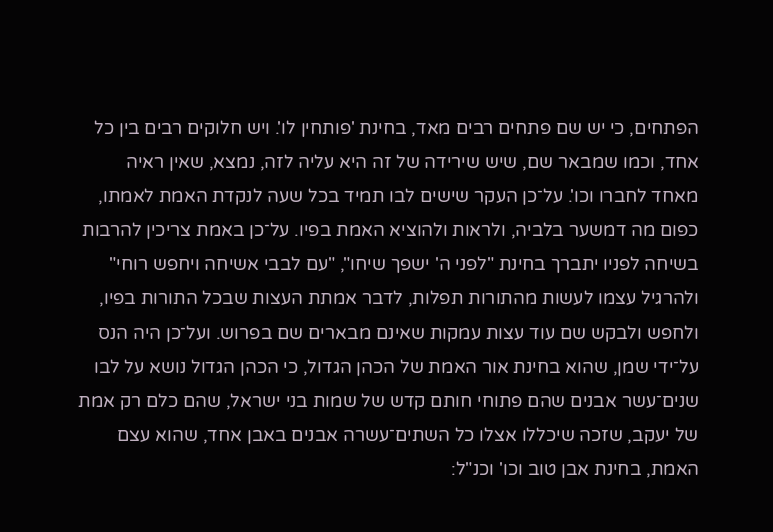הפתחים, כי יש שם פתחים רבים מאד, בחינת 'פותחין לו'. ויש חלוקים רבים בין כל אחד, וכמו שמבאר שם, שיש שירידה של זה היא עליה לזה, נמצא, שאין ראיה מאחד לחברו וכו'. על־כן העקר שישים לבו תמיד בכל שעה לנקדת האמת לאמתו, כפום מה דמשער בלביה, ולראות ולהוציא האמת בפיו. על־כן באמת צריכין להרבות בשיחה לפניו יתברך בחינת "לפני ה' ישפך שיחו", "עם לבבי אשיחה ויחפש רוחי" ולהרגיל עצמו לעשות מהתורות תפלות, לדבר אמתת העצות שבכל התורות בפיו, ולחפש ולבקש שם עוד עצות עמקות שאינם מבארים שם בפרוש. ועל־כן היה הנס על־ידי שמן, שהוא בחינת אור האמת של הכהן הגדול, כי הכהן הגדול נושא על לבו שנים־עשר אבנים שהם פתוחי חותם קדש של שמות בני ישראל, שהם כלם רק אמת של יעקב, שזכה שיכללו אצלו כל השתים־עשרה אבנים באבן אחד, שהוא עצם האמת, בחינת אבן טוב וכו' וכנ"ל: